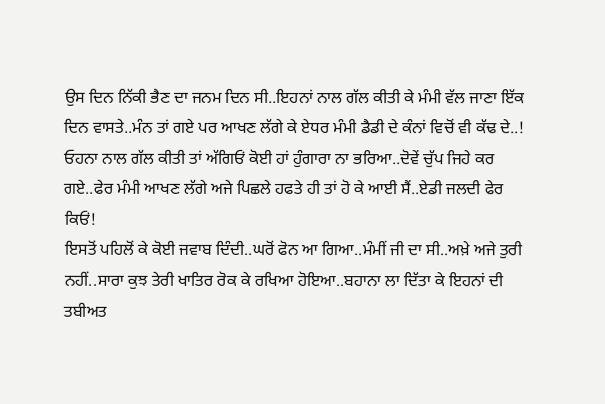ਉਸ ਦਿਨ ਨਿੱਕੀ ਭੈਣ ਦਾ ਜਨਮ ਦਿਨ ਸੀ..ਇਹਨਾਂ ਨਾਲ ਗੱਲ ਕੀਤੀ ਕੇ ਮੰਮੀ ਵੱਲ ਜਾਣਾ ਇੱਕ ਦਿਨ ਵਾਸਤੇ..ਮੰਨ ਤਾਂ ਗਏ ਪਰ ਆਖਣ ਲੱਗੇ ਕੇ ਏਧਰ ਮੰਮੀ ਡੈਡੀ ਦੇ ਕੰਨਾਂ ਵਿਚੋਂ ਵੀ ਕੱਢ ਦੇ..!
ਓਹਨਾ ਨਾਲ ਗੱਲ ਕੀਤੀ ਤਾਂ ਅੱਗਿਓਂ ਕੋਈ ਹਾਂ ਹੁੰਗਾਰਾ ਨਾ ਭਰਿਆ..ਦੋਵੇਂ ਚੁੱਪ ਜਿਹੇ ਕਰ ਗਏ..ਫੇਰ ਮੰਮੀ ਆਖਣ ਲੱਗੇ ਅਜੇ ਪਿਛਲੇ ਹਫਤੇ ਹੀ ਤਾਂ ਹੋ ਕੇ ਆਈ ਸੈਂ..ਏਡੀ ਜਲਦੀ ਫੇਰ ਕਿਓਂ!
ਇਸਤੋਂ ਪਹਿਲੋਂ ਕੇ ਕੋਈ ਜਵਾਬ ਦਿੰਦੀ..ਘਰੋਂ ਫੋਨ ਆ ਗਿਆ..ਮੰਮੀਂ ਜੀ ਦਾ ਸੀ..ਅਖ਼ੇ ਅਜੇ ਤੁਰੀ ਨਹੀਂ..ਸਾਰਾ ਕੁਝ ਤੇਰੀ ਖਾਤਿਰ ਰੋਕ ਕੇ ਰਖਿਆ ਹੋਇਆ..ਬਹਾਨਾ ਲਾ ਦਿੱਤਾ ਕੇ ਇਹਨਾਂ ਦੀ ਤਬੀਅਤ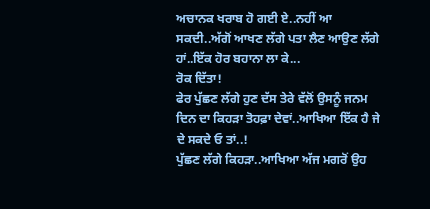ਅਚਾਨਕ ਖਰਾਬ ਹੋ ਗਈ ਏ..ਨਹੀਂ ਆ ਸਕਦੀ..ਅੱਗੋਂ ਆਖਣ ਲੱਗੇ ਪਤਾ ਲੈਣ ਆਉਣ ਲੱਗੇ ਹਾਂ..ਇੱਕ ਹੋਰ ਬਹਾਨਾ ਲਾ ਕੇ...
ਰੋਕ ਦਿੱਤਾ!
ਫੇਰ ਪੁੱਛਣ ਲੱਗੇ ਹੁਣ ਦੱਸ ਤੇਰੇ ਵੱਲੋਂ ਉਸਨੂੰ ਜਨਮ ਦਿਨ ਦਾ ਕਿਹੜਾ ਤੋਹਫ਼ਾ ਦੇਵਾਂ..ਆਖਿਆ ਇੱਕ ਹੈ ਜੇ ਦੇ ਸਕਦੇ ਓ ਤਾਂ..!
ਪੁੱਛਣ ਲੱਗੇ ਕਿਹੜਾ..ਆਖਿਆ ਅੱਜ ਮਗਰੋਂ ਉਹ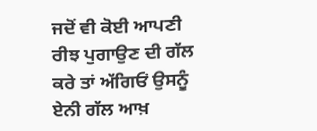ਜਦੋਂ ਵੀ ਕੋਈ ਆਪਣੀ ਰੀਝ ਪੁਗਾਉਣ ਦੀ ਗੱਲ ਕਰੇ ਤਾਂ ਅੱਗਿਓਂ ਉਸਨੂੰ ਏਨੀ ਗੱਲ ਆਖ਼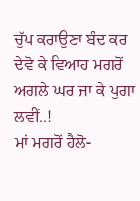ਚੁੱਪ ਕਰਾਉਣਾ ਬੰਦ ਕਰ ਦੇਵੋ ਕੇ ਵਿਆਹ ਮਗਰੋਂ ਅਗਲੇ ਘਰ ਜਾ ਕੇ ਪੁਗਾ ਲਵੀਂ..!
ਮਾਂ ਮਗਰੋਂ ਹੈਲੋ-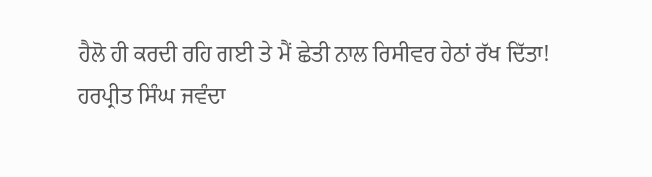ਹੈਲੋ ਹੀ ਕਰਦੀ ਰਹਿ ਗਈ ਤੇ ਮੈਂ ਛੇਤੀ ਨਾਲ ਰਿਸੀਵਰ ਹੇਠਾਂ ਰੱਖ ਦਿੱਤਾ!
ਹਰਪ੍ਰੀਤ ਸਿੰਘ ਜਵੰਦਾ